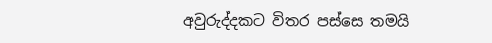අවුරුද්දකට විතර පස්සෙ තමයි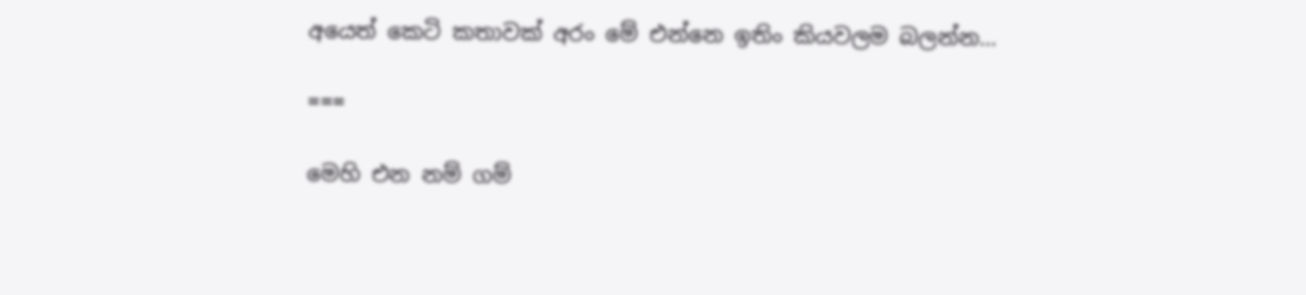අයෙත් කෙටි කතාවක් අරං මේ එන්නෙ ඉතිං කියවලම බලන්න…

===

මෙහි එන නම් ගම්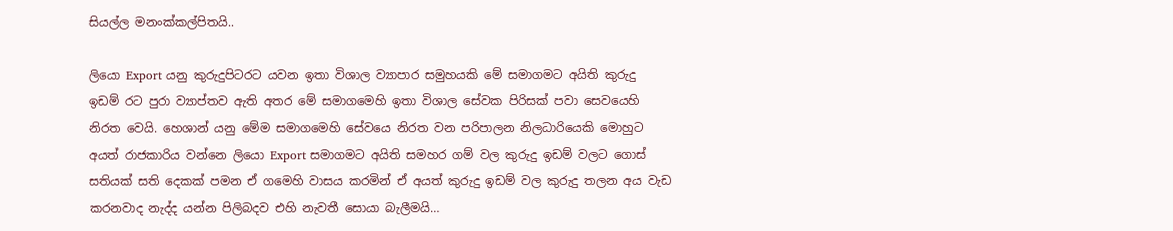සියල්ල මනංක්කල්පිතයි..

ලියො Export යනු කුරුදුපිටරට යවන ඉතා විශාල ව්‍යාපාර සමුහයකි මේ සමාගමට අයිති කුරුදු ඉඩම් රට පුරා ව්‍යාප්තව ඇති අතර මේ සමාගමෙහි ඉතා විශාල සේවක පිරිසක් පවා සෙවයෙහි නිරත වෙයි. හෙශාන් යනු මේම සමාගමෙහි සේවයෙ නිරත වන පරිපාලන නිලධාරියෙකි මොහුට අයත් රාජකාරිය වන්නෙ ලියො Export සමාගමට අයිති සමහර ගම් වල කුරුදු ඉඩම් වලට ගොස් සතියක් සති දෙකක් පමන ඒ ගමෙහි වාසය කරමින් ඒ අයත් කුරුදු ඉඩම් වල කුරුදු තලන අය වැඩ කරනවාද නැද්ද යන්න පිලිබදව එහි නැවතී සොයා බැලීමයි…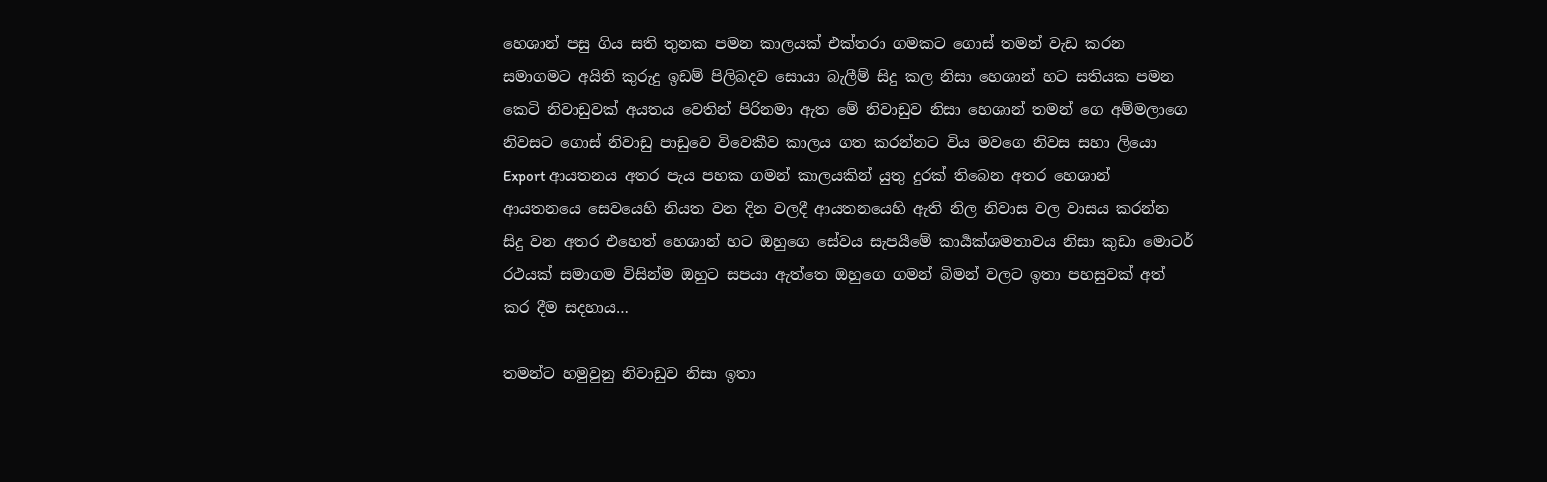හෙශාන් පසු ගිය සති තුනක පමන කාලයක් එක්තරා ගමකට ගොස් තමන් වැඩ කරන සමාගමට අයිති කුරුදු ඉඩම් පිලිබදව සොයා බැලීම් සිදු කල නිසා හෙශාන් හට සතියක පමන කෙටි නිවාඩුවක් අයතය වෙතින් පිරිනමා ඇත මේ නිවාඩුව නිසා හෙශාන් තමන් ගෙ අම්මලාගෙ නිවසට ගොස් නිවාඩු පාඩුවෙ විවෙකීව කාලය ගත කරන්නට විය මවගෙ නිවස සහා ලියො Export ආයතනය අතර පැය පහක ගමන් කාලයකින් යුතු දුරක් තිබෙන අතර හෙශාන් ආයතනයෙ සෙවයෙහි නියත වන දින වලදී ආයතනයෙහි ඇති නිල නිවාස වල වාසය කරන්න සිදු වන අතර එහෙත් හෙශාන් හට ඔහුගෙ සේවය සැපයීමේ කාර්‍යක්ශමතාවය නිසා කුඩා මොටර් රථයක් සමාගම විසින්ම ඔහුට සපයා ඇත්තෙ ඔහුගෙ ගමන් බිමන් වලට ඉතා පහසුවක් අත් කර දීම සදහාය…

තමන්ට හමුවුනු නිවාඩුව නිසා ඉතා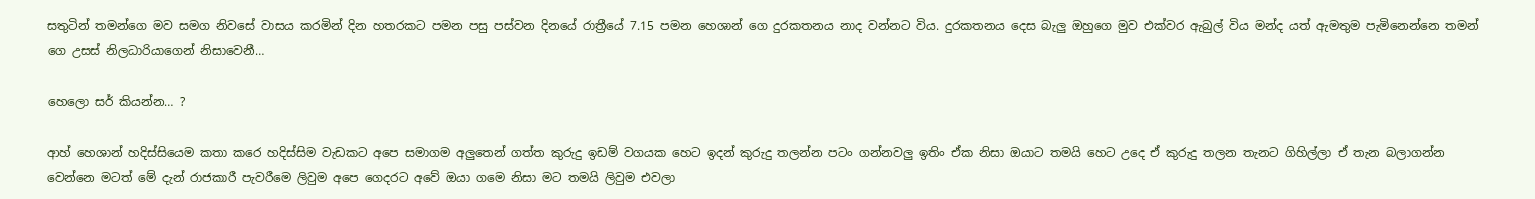සතුටින් තමන්ගෙ මව සමග නිවසේ වාසය කරමින් දින හතරකට පමන පසු පස්වන දිනයේ රාත්‍රීයේ 7.15 පමන හෙශාන් ගෙ දුරකතනය නාද වන්නට විය. දුරකතනය දෙස බැලු ඔහුගෙ මුව එක්වර ඇබුල් විය මන්ද යත් ඇමතුම පැමිනෙන්නෙ තමන් ගෙ උසස් නිලධාරියාගෙන් නිසාවෙනී…

හෙලො සර් කියන්න… ?

ආහ් හෙශාන් හදිස්සියෙම කතා කරෙ හදිස්සිම වැඩකට අපෙ සමාගම අලුතෙන් ගත්ත කුරුදු ඉඩම් වගයක හෙට ඉදන් කුරුදු තලන්න පටං ගන්නවලු ඉතිං ඒක නිසා ඔයාට තමයි හෙට උදෙ ඒ කුරුදු තලන තැනට ගිහිල්ලා ඒ තැන බලාගන්න වෙන්නෙ මටත් මේ දැන් රාජකාරී පැවරීමෙ ලිවුම අපෙ ගෙදරට අවේ ඔයා ගමෙ නිසා මට තමයි ලිවුම එවලා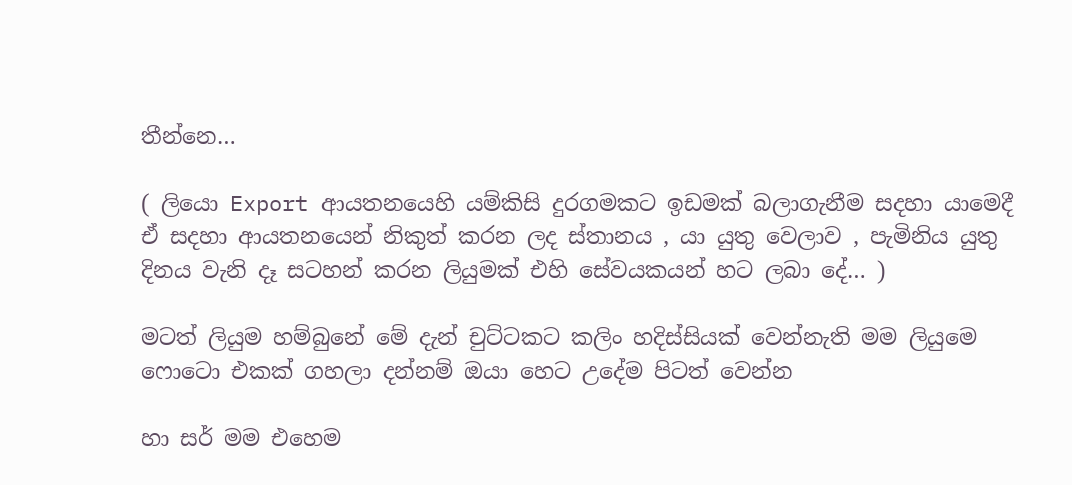තීන්නෙ…

( ලියො Export ආයතනයෙහි යම්කිසි දුරගමකට ඉඩමක් බලාගැනීම සදහා යාමෙදී ඒ සදහා ආයතනයෙන් නිකුත් කරන ලද ස්තානය , යා යුතු වෙලාව , පැමිනිය යුතු දිනය වැනි දෑ සටහන් කරන ලියුමක් එහි සේවයකයන් හට ලබා දේ… )

මටත් ලියුම හම්බුනේ මේ දැන් චුට්ටකට කලිං හදිස්සියක් වෙන්නැති මම ලියුමෙ ෆොටො එකක් ගහලා දන්නම් ඔයා හෙට උදේම පිටත් වෙන්න

හා සර් මම එහෙම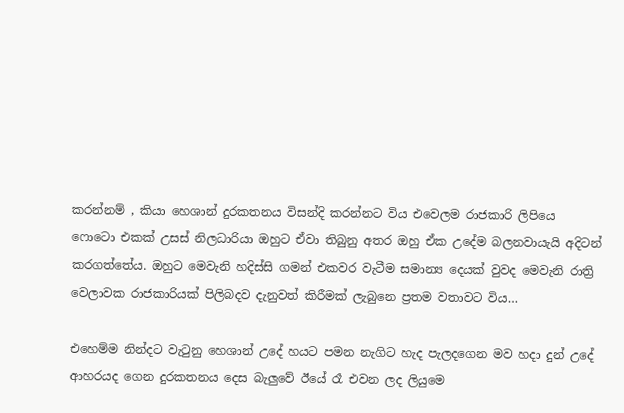කරන්නම් , කියා හෙශාන් දුරකතනය විසන්දි කරන්නට විය එවෙලම රාජකාරි ලිපියෙ ෆොටො එකක් උසස් නිලධාරියා ඔහුට ඒවා තිබුනු අතර ඔහු ඒක උදේම බලනවායැයි අදිටන් කරගත්තේය. ඔහුට මෙවැනි හදිස්සි ගමන් එකවර වැටීම සමාන්‍ය දෙයක් වුවද මෙවැනි රාත්‍රි වෙලාවක රාජකාරියක් පිලිබදව දැනුවත් කිරීමක් ලැබුනෙ ප්‍රතම වතාවට විය…

එහෙම්ම නින්දට වැටුනු හෙශාන් උදේ හයට පමන නැගිට හැද පැලදගෙන මව හදා දුන් උදේ ආහරයද ගෙන දුරකතනය දෙස බැලුවේ ඊයේ රෑ එවන ලද ලියුමෙ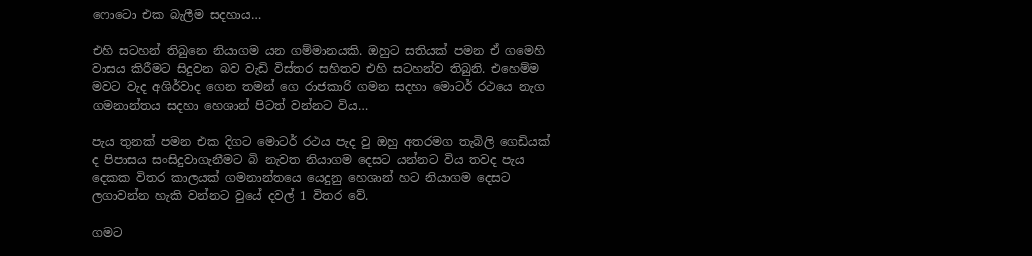ෆොටො එක බැලීම සදහාය…

එහි සටහන් තිබුනෙ නියාගම යන ගම්මානයකි. ඔහුට සතියක් පමන ඒ ගමෙහි වාසය කිරීමට සිදුවන බව වැඩි විස්තර සහිතව එහි සටහන්ව තිබුනි. එහෙම්ම මවට වැද අශිර්වාද ගෙන තමන් ගෙ රාජකාරි ගමන සදහා මොටර් රථයෙ නැග ගමනාන්තය සදහා හෙශාන් පිටත් වන්නට විය…

පැය තුනක් පමන එක දිගට මොටර් රථය පැද වු ඔහු අතරමග තැබිලි ගෙඩියක් ද පිපාසය සංසිදුවාගැනීමට බි නැවත නියාගම දෙසට යන්නට විය තවද පැය දෙකක විතර කාලයක් ගමනාන්තයෙ යෙදුනු හෙශාන් හට නියාගම දෙසට ලගාවන්න හැකි වන්නට වුයේ දවල් 1 විතර වේ.

ගමට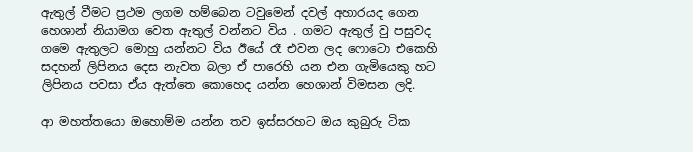ඇතුල් වීමට ප්‍රථම ලගම හම්බෙන ටවුමෙන් දවල් අහාරයද ගෙන හෙශාන් නියාමග වෙත ඇතුල් වන්නට විය . ගමට ඇතුල් වු පසුවද ගමෙ ඇතුලට මොහු යන්නට විය ඊයේ රෑ එවන ලද ෆොටො එකෙහි සදහන් ලිපිනය දෙස නැවත බලා ඒ පාරෙහි යන එන ගැමියෙකු හට ලිපිනය පවසා ඒය ඇත්තෙ කොහෙද යන්න හෙශාන් විමසන ලදි.

ආ මහත්තයො ඔහොම්ම යන්න තව ඉස්සරහට ඔය කුබුරු ටික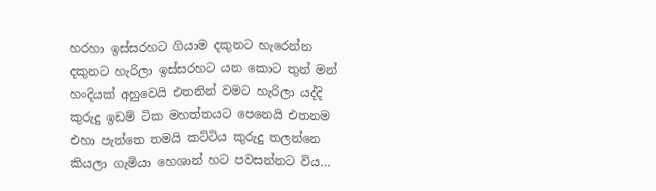හරහා ඉස්සරහට ගියාම දකුනට හැරෙන්න දකුනට හැරිලා ඉස්සරහට යන කොට තුන් මන් හංදියක් අහුවෙයි එතනින් වමට හැරිලා යද්දි කුරුදු ඉඩම් ටික මහත්තයට පෙනෙයි එතනම එහා පැත්තෙ තමයි කට්‍ටිය කුරුදු තලන්නෙ කියලා ගැමියා හෙශාන් හට පවසන්නට විය…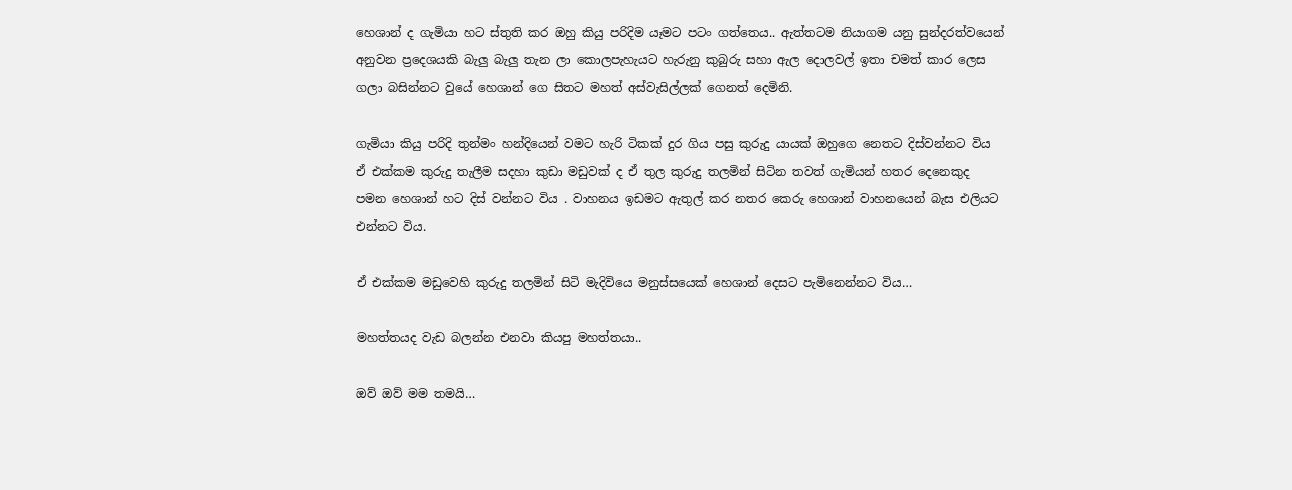හෙශාන් ද ගැමියා හට ස්තුති කර ඔහු කියු පරිදිම යෑමට පටං ගත්තෙය.. ඇත්තටම නියාගම යනු සුන්දරත්වයෙන් අනුවන ප්‍රදෙශයකි බැලු බැලු තැන ලා කොලපැහැයට හැරුනු කුබුරු සහා ඇල දොලවල් ඉතා චමත් කාර ලෙස ගලා බසින්නට වුයේ හෙශාන් ගෙ සිතට මහත් අස්වැසිල්ලක් ගෙනත් දෙමිනි.

ගැමියා කියු පරිදි තුන්මං හන්දියෙන් වමට හැරි ටිකක් දුර ගිය පසු කුරුදු යායක් ඔහුගෙ නෙතට දිස්වන්නට විය ඒ එක්කම කුරුදු තැලීම සදහා කුඩා මඩුවක් ද ඒ තුල කුරුදු තලමින් සිටින තවත් ගැමියන් හතර දෙනෙකුද පමන හෙශාන් හට දිස් වන්නට විය . වාහනය ඉඩමට ඇතුල් කර නතර කෙරු හෙශාන් වාහනයෙන් බැස එලියට එන්නට විය.

ඒ එක්කම මඩුවෙහි කුරුදු තලමින් සිටි මැදිවියෙ මනුස්සයෙක් හෙශාන් දෙසට පැමිනෙන්නට විය…

මහත්තයද වැඩ බලන්න එනවා කියපු මහත්තයා..

ඔව් ඔව් මම තමයි…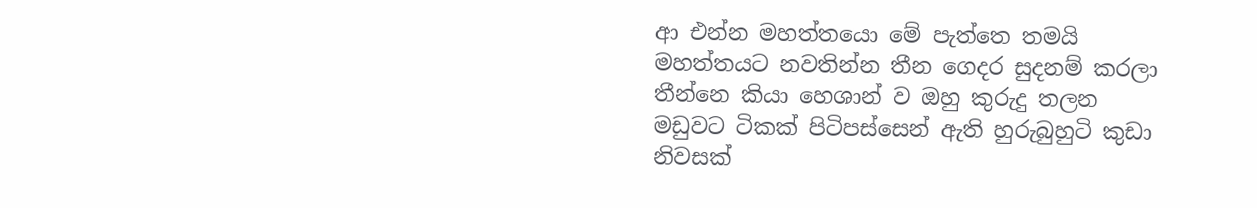ආ එන්න මහත්තයො මේ පැත්තෙ තමයි මහත්තයට නවතින්න තීන ගෙදර සුදනම් කරලා තීන්නෙ කියා හෙශාන් ව ඔහු කුරුදු තලන මඩුවට ටිකක් පිටිපස්සෙන් ඇති හුරුබුහුටි කුඩා නිවසක්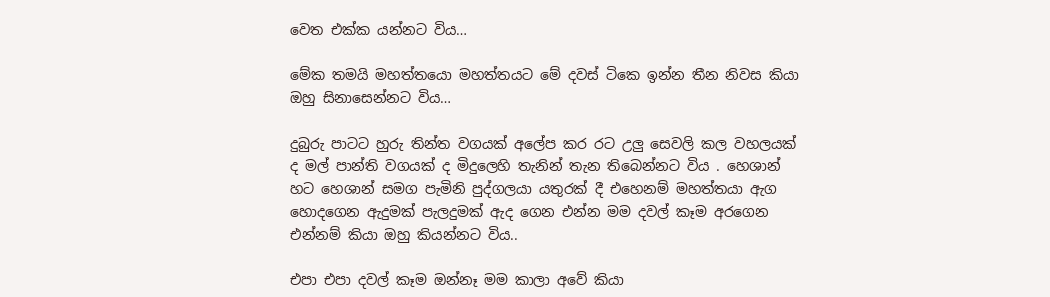වෙත එක්ක යන්නට විය…

මේක තමයි මහත්තයො මහත්තයට මේ දවස් ටිකෙ ඉන්න තීන නිවස කියා ඔහු සිනාසෙන්නට විය…

දුබුරු පාටට හුරු තින්ත වගයක් අලේප කර රට උලු සෙවලි කල වහලයක් ද මල් පාන්ති වගයක් ද මිදුලෙහි තැනින් තැන තිබෙන්නට විය . හෙශාන් හට හෙශාන් සමග පැමිනි පුද්ගලයා යතුරක් දී එහෙනම් මහත්තයා ඇග හොදගෙන ඇදුමක් පැලදුමක් ඇද ගෙන එන්න මම දවල් කෑම අරගෙන එන්නම් කියා ඔහු කියන්නට විය..

එපා එපා දවල් කෑම ඔන්නෑ මම කාලා අවේ කියා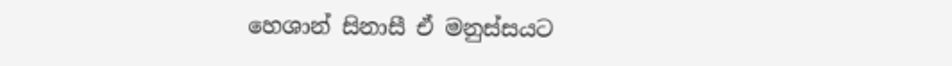හෙශාන් සිනාසී ඒ මනුස්සයට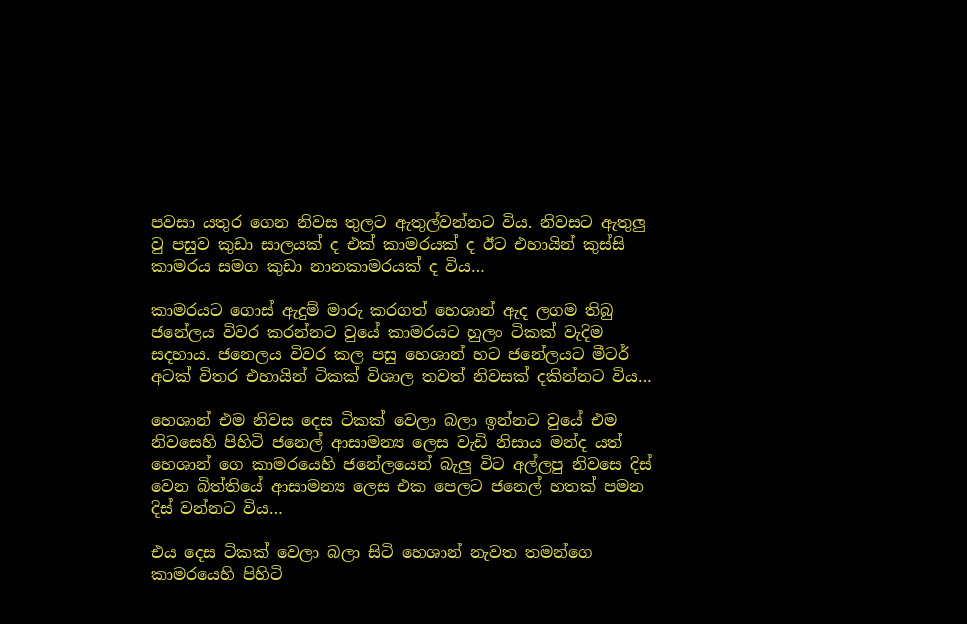පවසා යතුර ගෙන නිවස තුලට ඇතුල්වන්නට විය. නිවසට ඇතුලු වු පසුව කුඩා සාලයක් ද එක් කාමරයක් ද ඊට එහායින් කුස්සි කාමරය සමග කුඩා නානකාමරයක් ද විය…

කාමරයට ගොස් ඇදුම් මාරු කරගත් හෙශාන් ඇද ලගම තිබු ජනේලය විවර කරන්නට වුයේ කාමරයට හුලං ටිකක් වැදිම සදහාය. ජනෙලය විවර කල පසු හෙශාන් හට ජනේලයට මීටර් අටක් විතර එහායින් ටිකක් විශාල තවත් නිවසක් දකින්නට විය…

හෙශාන් එම නිවස දෙස ටිකක් වෙලා බලා ඉන්නට වුයේ එම නිවසෙහි පිහිටි ජනෙල් ආසාමන්‍ය ලෙස වැඩි නිසාය මන්ද යත් හෙශාන් ගෙ කාමරයෙහි ජනේලයෙන් බැලු විට අල්ලපු නිවසෙ දිස් වෙන බිත්තියේ ආසාමන්‍ය ලෙස එක පෙලට ජනෙල් හතක් පමන දිස් වන්නට විය…

එය දෙස ටිකක් වෙලා බලා සිටි හෙශාන් නැවත තමන්ගෙ කාමරයෙහි පිහිටි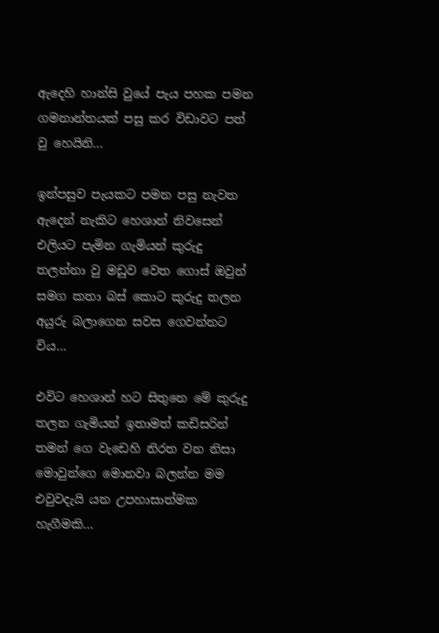ඇදෙහි හාන්සි වුයේ පැය පහක පමන ගමනාන්තයක් පසු කර විඩාවට පත් වු හෙයිනි…

ඉන්පසුව පැයකට පමන පසු නැවත ඇදෙන් නැකිට හෙශාන් නිවසෙන් එලියට පැමින ගැමියන් කුරුදු තලන්නා වු මඩුව වෙත ගොස් ඔවුන් සමග කතා බස් කොට කුරුදු තලන අයුරු බලාගෙන සවස ගෙවන්නට විය…

එවිට හෙශාන් හට සිතුනෙ මේ කුරුදු තලන ගැමියන් ඉතාමත් කඩිසරින් තමන් ගෙ වැඩෙහි නිරත වන නිසා මොවුන්ගෙ මොනවා බලන්න මම එවුවදැයි යන උපහාසාත්මක හැගීමකි…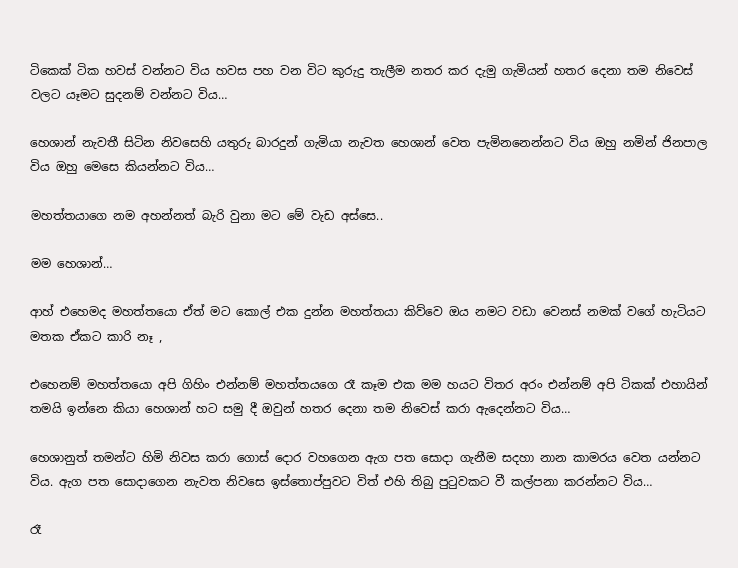ටිකෙක් ටික හවස් වන්නට විය හවස පහ වන විට කුරුදු තැලීම නතර කර දැමු ගැමියන් හතර දෙනා තම නිවෙස් වලට යෑමට සුදනම් වන්නට විය…

හෙශාන් නැවතී සිටින නිවසෙහි යතුරු බාරදුන් ගැමියා නැවත හෙශාන් වෙත පැමිනනෙන්නට විය ඔහු නමින් ජිනපාල විය ඔහු මෙසෙ කියන්නට විය…

මහත්තයාගෙ නම අහන්නත් බැරි වුනා මට මේ වැඩ අස්සෙ..

මම හෙශාන්…

ආහ් එහෙමද මහත්තයො ඒත් මට කොල් එක දුන්න මහත්තයා කිව්වෙ ඔය නමට වඩා වෙනස් නමක් වගේ හැටියට මතක ඒකට කාරි නෑ ,

එහෙනම් මහත්තයො අපි ගිහිං එන්නම් මහත්තයගෙ රෑ කෑම එක මම හයට විතර අරං එන්නම් අපි ටිකක් එහායින් තමයි ඉන්නෙ කියා හෙශාන් හට සමු දී ඔවුන් හතර දෙනා තම නිවෙස් කරා ඇදෙන්නට විය…

හෙශානුත් තමන්ට හිමි නිවස කරා ගොස් දොර වහගෙන ඇග පත සොදා ගැනීම සදහා නාන කාමරය වෙත යන්නට විය. ඇග පත සොදාගෙන නැවත නිවසෙ ඉස්තොප්පුවට විත් එහි තිබු පුටුවකට වී කල්පනා කරන්නට විය…

රෑ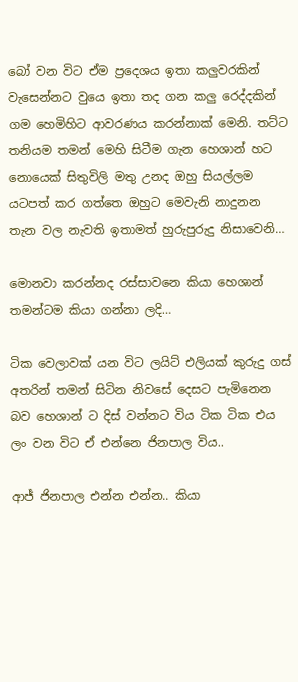බෝ වන විට ඒම ප්‍රදෙශය ඉතා කලුවරකින් වැසෙන්නට වුයෙ ඉතා තද ගන කලු ‍රෙද්දකින් ගම හෙමිහිට ආවරණය කරන්නාක් මෙනි. තට්ට තනියම තමන් මෙහි සිටීම ගැන හෙශාන් හට නොයෙක් සිතුවිලි මතු උනද ඔහු සියල්ලම යටපත් කර ගත්තෙ ඔහුට මෙවැනි නාදුනන තැන වල නැවති ඉතාමත් හුරුපුරුදු නිසාවෙනි…

මොනවා කරන්නද රස්සාවනෙ කියා හෙශාන් තමන්ටම කියා ගන්නා ලදි…

ටික වෙලාවක් යන විට ලයිට් එලියක් කුරුදු ගස් අතරින් තමන් සිටින නිවසේ දෙසට පැමිනෙන බව හෙශාන් ට දිස් වන්නට විය ටික ටික එය ලං වන විට ඒ එන්නෙ ජිනපාල විය..

ආජ් ජිනපාල එන්න එන්න.. කියා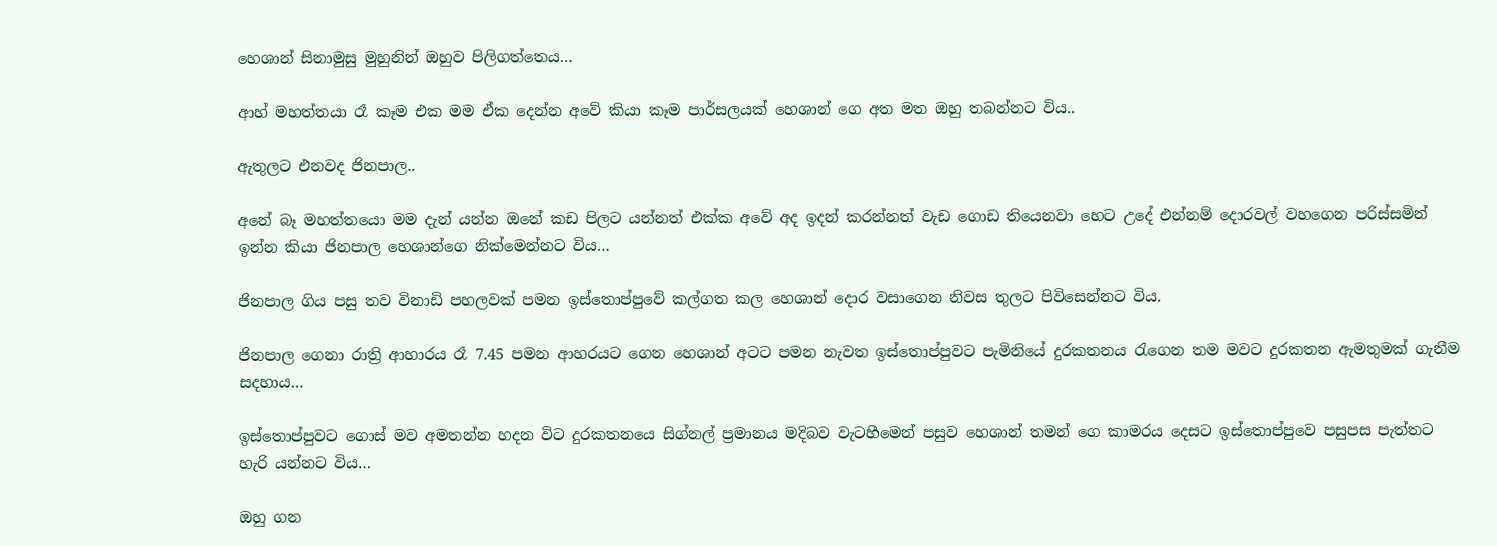හෙශාන් සිනාමුසු මුහුනින් ඔහුව පිලිගත්තෙය…

ආහ් මහත්තයා රෑ කෑම එක මම ඒක දෙන්න අවේ කියා කෑම පාර්සලයක් හෙශාන් ගෙ අත මත ඔහු තබන්නට විය..

ඇතුලට එනවද ජිනපාල..

අනේ බෑ මහත්තයො මම දැන් යන්න ඔනේ කඩ පිලට යන්නත් එක්ක අවේ අද ඉදන් කරන්නත් වැඩ ගොඩ තියෙනවා හෙට උදේ එන්නම් දොරවල් වහගෙන පරිස්සමින් ඉන්න කියා ජිනපාල හෙශාන්ගෙ නික්මෙන්නට විය…

ජිනපාල ගිය පසු තව විනාඩි පහලවක් පමන ඉස්තොප්පුවේ කල්ගත කල හෙශාන් දොර වසාගෙන නිවස තුලට පිවිසෙන්නට විය.

ජිනපාල ගෙනා රාත්‍රි ආහාරය රෑ 7.45 පමන ආහරයට ගෙන හෙශාන් අටට පමන නැවත ඉස්තොප්පුවට පැමිනියේ දුරකතනය රැගෙන තම මවට දුරකතන ඇමතුමක් ගැනීම සදහාය…

ඉස්තොප්පුවට ගොස් මව අමතන්න හදන විට දුරකතනයෙ සිග්නල් ප්‍රමානය මදිබව වැටහීමෙන් පසුව හෙශාන් තමන් ගෙ කාමරය දෙසට ඉස්තොප්පුවෙ පසුපස පැත්තට හැරි යන්නට විය…

ඔහු ගන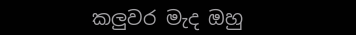කලුවර මැද ඔහු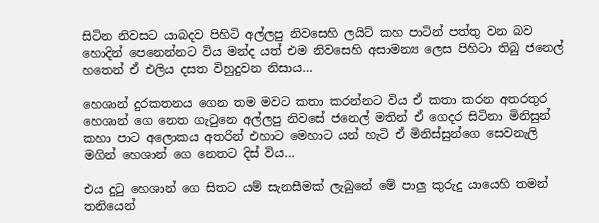සිටින නිවසට යාබදව පිහිටි අල්ලපු නිවසෙහි ලයිට් කහ පාටින් පත්තු වන බව හොදින් පෙනෙන්නට විය මන්ද යත් එම නිවසෙහි අසාමන්‍ය ලෙස පිහිටා තිබු ජනෙල් හතෙන් ඒ එලිය දසත විහුදුවන නිසාය…

හෙශාන් දුරකතනය ගෙන තම මවට කතා කරන්නට විය ඒ කතා කරන අතරතුර හෙශාන් ගෙ නෙත ගැටුනෙ අල්ලපු නිවසේ ජනෙල් මතින් ඒ ගෙදර සිටිනා මිනිසුන් කහා පාට අලොකය අතරින් එහාට මෙහාට යන් හැටි ඒ මිනිස්සුන්ගෙ සෙවනැලි මගින් හෙශාන් ගෙ නෙතට දිස් විය…

එය දුටු හෙශාන් ගෙ සිතට යම් සැනසීමක් ලැබුනේ මේ පාලු කුරුදු යායෙහි තමන් තනියෙන්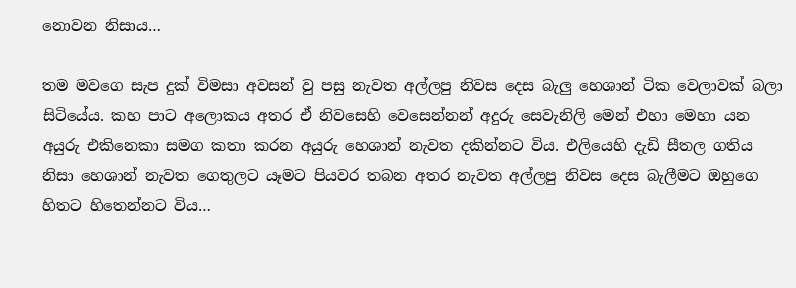නොවන නිසාය…

තම මවගෙ සැප දුක් විමසා අවසන් වු පසු නැවත අල්ලපු නිවස දෙස බැලු හෙශාන් ටික වෙලාවක් බලා සිටියේය. කහ පාට අලොකය අතර ඒ නිවසෙහි වෙසෙන්නන් අදුරු සෙවැනිලි මෙන් එහා මෙහා යන අයුරු එකිනෙකා සමග කතා කරන අයුරු හෙශාන් නැවත දකින්නට විය. එලියෙහි දැඩි සීතල ගතිය නිසා හෙශාන් නැවත ගෙතුලට යෑමට පියවර තබන අතර නැවත අල්ලපු නිවස දෙස බැලීමට ඔහුගෙ හිතට හිතෙන්නට විය…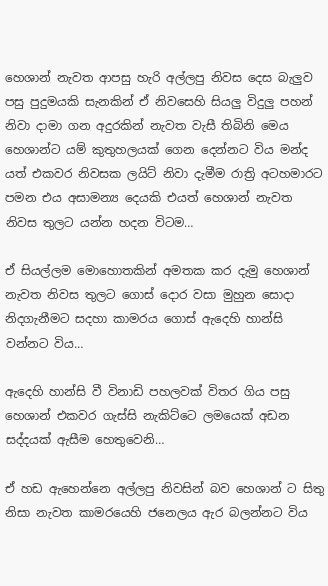හෙශාන් නැවත ආපසු හැරි අල්ලපු නිවස දෙස බැලුව පසු පුදුමයකි සැනකින් ඒ නිවසෙහි සියලු විදුලු පහන් නිවා දාමා ගන අදුරකින් නැවත වැසී තිබිනි මෙය හෙශාන්ට යම් කුතුහලයක් ගෙන දෙන්නට විය මන්ද යත් එකවර නිවසක ලයිට් නිවා දැමීම රාත්‍රි අටහමාරට පමන එය අසාමන්‍ය දෙයකි එයත් හෙශාන් නැවත නිවස තුලට යන්න හදන විටම…

ඒ සියල්ලම මොහොතකින් අමතක කර දැමු හෙශාන් නැවත නිවස තුලට ගොස් දොර වසා මුහුන සොදා නිදගැනීමට සදහා කාමරය ගොස් ඇදෙහි හාන්සි වන්නට විය…

ඇදෙහි හාන්සි වී විනාඩි පහලවක් විතර ගිය පසු හෙශාන් එකවර ගැස්සි නැකිට්ටෙ ලමයෙක් අඩන සද්දයක් ඇසීම හෙතුවෙනි…

ඒ හඩ ඇහෙන්නෙ අල්ලපු නිවසින් බව හෙශාන් ට සිතු නිසා නැවත කාමරයෙහි ජනෙලය ඇර බලන්නට විය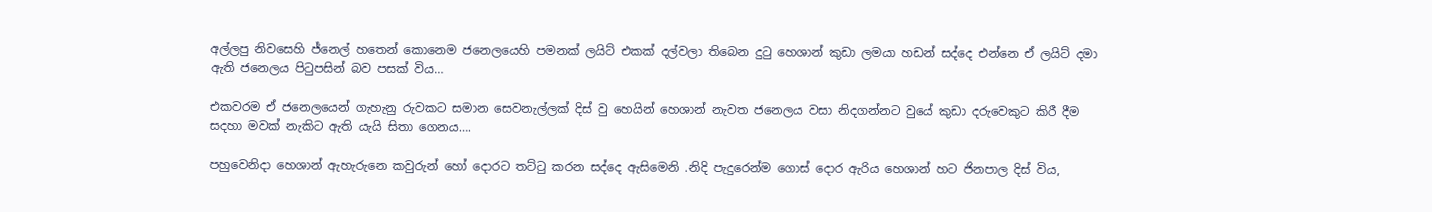අල්ලපු නිවසෙහි ජ්නෙල් හතෙන් කොනෙම ජනෙලයෙහි පමනක් ලයිට් එකක් දල්වලා තිබෙන දුටු හෙශාන් කුඩා ලමයා හඩන් සද්දෙ එන්නෙ ඒ ලයිට් දමා ඇති ජනෙලය පිටුපසින් බව පසක් විය…

එකවරම ඒ ජනෙලයෙන් ගැහැනු රුවකට සමාන සෙවනැල්ලක් දිස් වු හෙයින් හෙශාන් නැවත ජනෙලය වසා නිදගන්නට වුයේ කුඩා දරුවෙකුට කිරී දීම සදහා මවක් නැකිට ඇති යැයි සිතා ගෙනය….

පහුවෙනිදා හෙශාන් ඇහැරුනෙ කවුරුන් හෝ දොරට තට්ටු කරන සද්දෙ ඇසිමෙනි .නිදි පැදුරෙන්ම ගොස් දොර ඇරිය හෙශාන් හට ජිනපාල දිස් විය,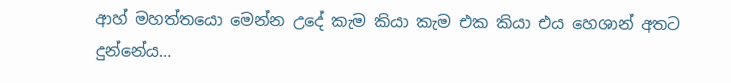ආහ් මහත්තයො මෙන්න උදේ කැම කියා කැම එක කියා එය හෙශාන් අතට දුන්නේය…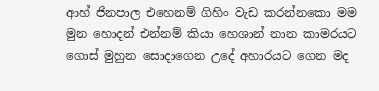ආහ් ජිනපාල එහෙනම් ගිහිං වැඩ කරන්නකො මම මුන හොදන් එන්නම් කියා හෙශාන් නාන කාමරයට ගොස් මුහුන සොදාගෙන උදේ අහාරයට ගෙන මද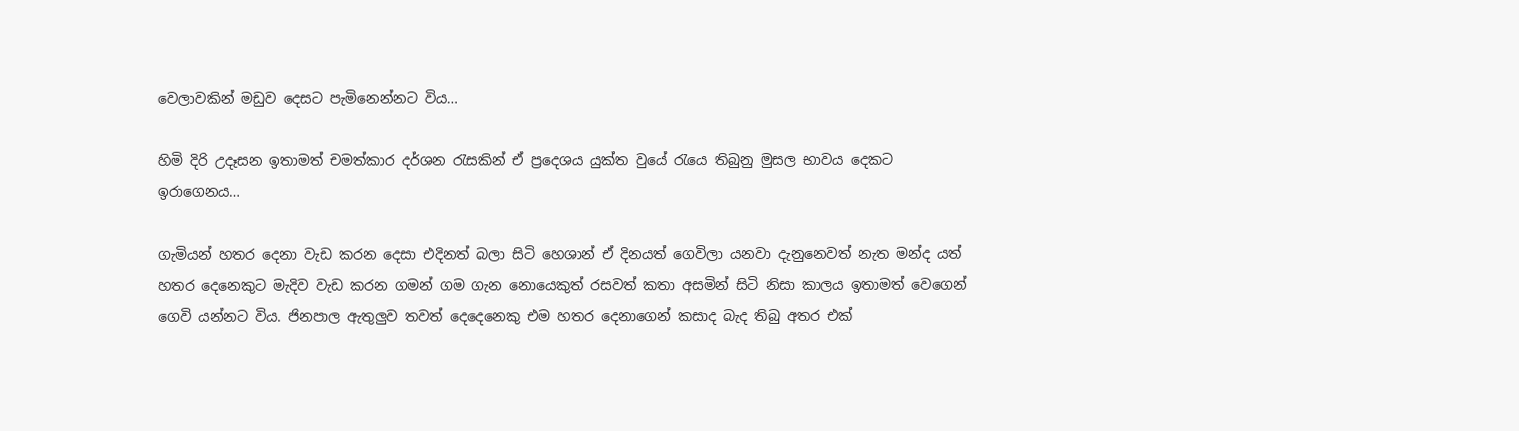වෙලාවකින් මඩුව දෙසට පැමිනෙන්නට විය…

හිමි දිරි උදෑසන ඉතාමත් චමත්කාර දර්ශන රැසකින් ඒ ප්‍රදෙශය යුක්ත වුයේ රැයෙ තිබුනු මුසල භාවය දෙකට ඉරාගෙනය…

ගැමියන් හතර දෙනා වැඩ කරන දෙසා එදිනත් බලා සිටි හෙශාන් ඒ දිනයත් ගෙවිලා යනවා දැනුනෙවත් නැත මන්ද යත් හතර දෙනෙකුට මැදිව වැඩ කරන ගමන් ගම ගැන නොයෙකුත් රසවත් කතා අසමින් සිටි නිසා කාලය ඉතාමත් වෙගෙන් ගෙවි යන්නට විය. ජිනපාල ඇතුලුව තවත් දෙදෙනෙකු එම හතර දෙනාගෙන් කසාද බැද තිබු අතර එක්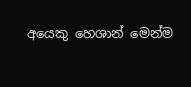අයෙකු හෙශාන් මෙන්ම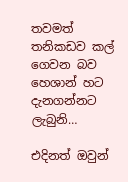තවමත් තනිකඩව කල් ගෙවන බව හෙශාන් හට දැනගන්නට ලැබුනි…

එදිනත් ඔවුන්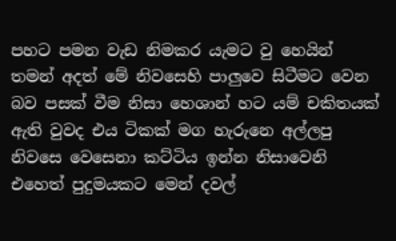පහට පමන වැඩ නිමකර යැමට වු හෙයින් තමන් අදත් මේ නිවසෙහි පාලුවෙ සිටීමට වෙන බව පසක් වීම නිසා හෙශාන් හට යම් චකිතයක් ඇති වුවද එය ටිකක් මග හැරුනෙ අල්ලපු නිවසෙ වෙසෙනා කට්ටිය ඉන්න නිසාවෙනි එහෙත් පුදුමයකට මෙන් දවල්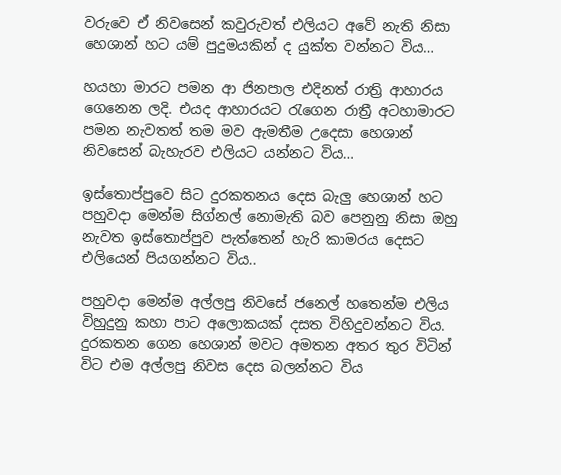වරුවෙ ඒ නිවසෙන් කවුරුවත් එලියට අවේ නැති නිසා හෙශාන් හට යම් පුදුමයකින් ද යුක්ත වන්නට විය…

හයහා මාරට පමන ආ ජිනපාල එදිනත් රාත්‍රි ආහාරය ගෙනෙන ලදි. එයද ආහාරයට රැගෙන රාත්‍රී අටහාමාරට පමන නැවතත් තම මව ඇමතීම උදෙසා හෙශාන් නිවසෙන් බැහැරව එලියට යන්නට විය…

ඉස්තොප්පුවෙ සිට දුරකතනය දෙස බැලු හෙශාන් හට පහුවදා මෙන්ම සිග්නල් නොමැති බව පෙනුනු නිසා ඔහු නැවත ඉස්තොප්පුව පැත්තෙන් හැරි කාමරය දෙසට එලියෙන් පියගන්නට විය..

පහුවදා මෙන්ම අල්ලපු නිවසේ ජනෙල් හතෙන්ම එලිය විහුදුනු කහා පාට අලොකයක් දසත විහිදුවන්නට විය. දුරකතන ගෙන හෙශාන් මවට අමතන අතර තුර විටින් විට එම අල්ලපු නිවස දෙස බලන්නට විය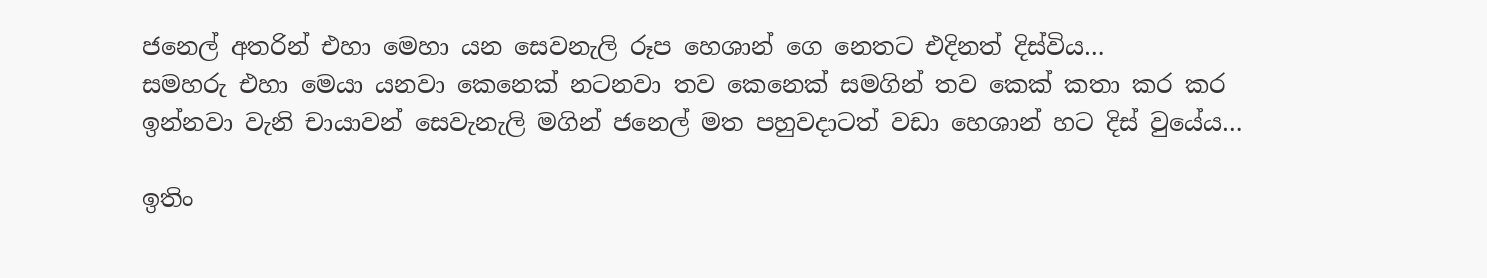ජනෙල් අතරින් එහා මෙහා යන සෙවනැලි රූප හෙශාන් ගෙ නෙතට එදිනත් දිස්විය…
සමහරු එහා මෙයා යනවා කෙනෙක් නටනවා තව කෙනෙක් සමගින් තව කෙක් කතා කර කර ඉන්නවා වැනි චායාවන් සෙවැනැලි මගින් ජනෙල් මත පහුවදාටත් වඩා හෙශාන් හට දිස් වුයේය…

ඉතිං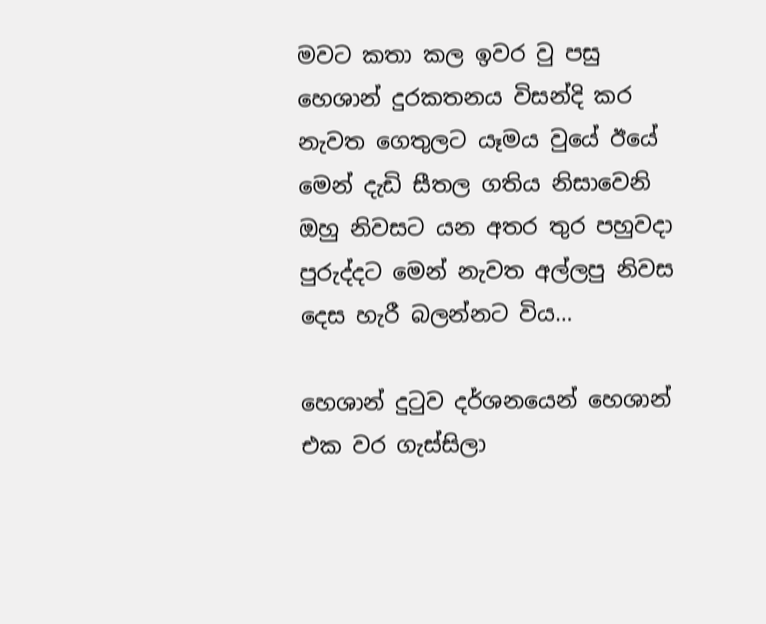මවට කතා කල ඉවර වු පසු හෙශාන් දුරකතනය විසන්දි කර නැවත ගෙතුලට යෑමය වුයේ ඊයේ මෙන් දැඩි සීතල ගතිය නිසාවෙනි ඔහු නිවසට යන අතර තුර පහුවදා පුරුද්දට මෙන් නැවත අල්ලපු නිවස දෙස හැරී බලන්නට විය…

හෙශාන් දුටුව දර්ශනයෙන් හෙශාන් එක වර ගැස්සිලා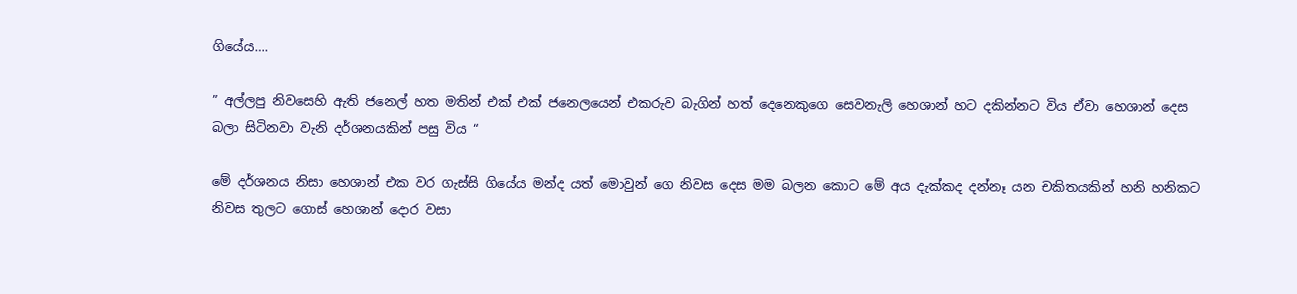ගියේය….

” අල්ලපු නිවසෙහි ඇති ජනෙල් හත මතින් එක් එක් ජනෙලයෙන් එකරුව බැගින් හත් දෙනෙකුගෙ සෙවනැලි හෙශාන් හට දකින්නට විය ඒවා හෙශාන් දෙස බලා සිටිනවා වැනි දර්ශනයකින් පසු විය “

මේ දර්ශනය නිසා හෙශාන් එක වර ගැස්සි ගියේය මන්ද යත් මොවුන් ගෙ නිවස දෙස මම බලන කොට මේ අය දැක්කද දන්නෑ යන චකිතයකින් හනි හනිකට නිවස තුලට ගොස් හෙශාන් දොර වසා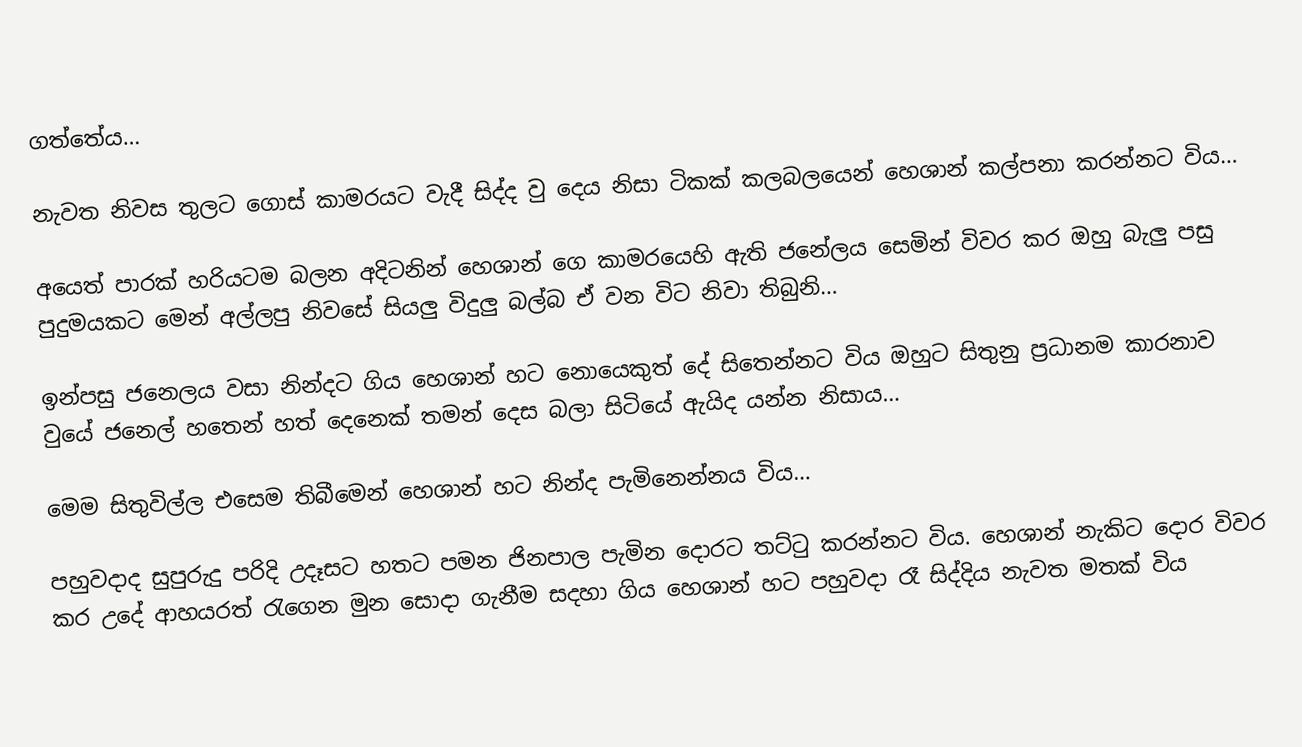ගත්තේය…

නැවත නිවස තුලට ගොස් කාමරයට වැදී සිද්ද වු දෙය නිසා ටිකක් කලබලයෙන් හෙශාන් කල්පනා කරන්නට විය…

අයෙත් පාරක් හරියටම බලන අදිටනින් හෙශාන් ගෙ කාමරයෙහි ඇති ජනේලය සෙමින් විවර කර ඔහු බැලු පසු පුදුමයකට මෙන් අල්ලපු නිවසේ සියලු විදුලු බල්බ ඒ වන විට නිවා තිබුනි…

ඉන්පසු ජනෙලය වසා නින්දට ගිය හෙශාන් හට නොයෙකුත් දේ සිතෙන්නට විය ඔහුට සිතුනු ප්‍රධානම කාරනාව වුයේ ජනෙල් හතෙන් හත් දෙනෙක් තමන් දෙස බලා සිටියේ ඇයිද යන්න නිසාය…

මෙම සිතුවිල්ල එසෙම තිබීමෙන් හෙශාන් හට නින්ද පැමිනෙන්නය විය…

පහුවදාද සුපුරුදු පරිදි උදෑසට හතට පමන ජිනපාල පැමින දොරට තට්ටු කරන්නට විය. හෙශාන් නැකිට දොර විවර කර උදේ ආහයරත් රැගෙන මුන සොදා ගැනීම සදහා ගිය හෙශාන් හට පහුවදා රෑ සිද්දිය නැවත මතක් විය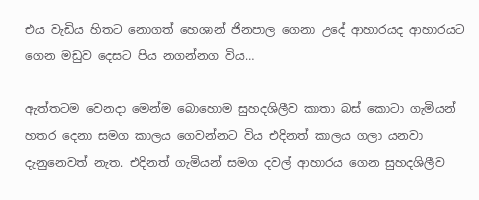එය වැඩිය හිතට නොගත් හෙශාන් ජිනපාල ගෙනා උදේ ආහාරයද ආහාරයට ගෙන මඩුව දෙසට පිය නගන්නග විය…

ඇත්තටම වෙනදා මෙන්ම බොහොම සුහදශිලීව කාතා බස් කොටා ගැමියන් හතර දෙනා සමග කාලය ගෙවන්නට විය එදිනත් කාලය ගලා යනවා දැනුනෙවත් නැත. එදිනත් ගැමියන් සමග දවල් ආහාරය ගෙන සුහදශිලීව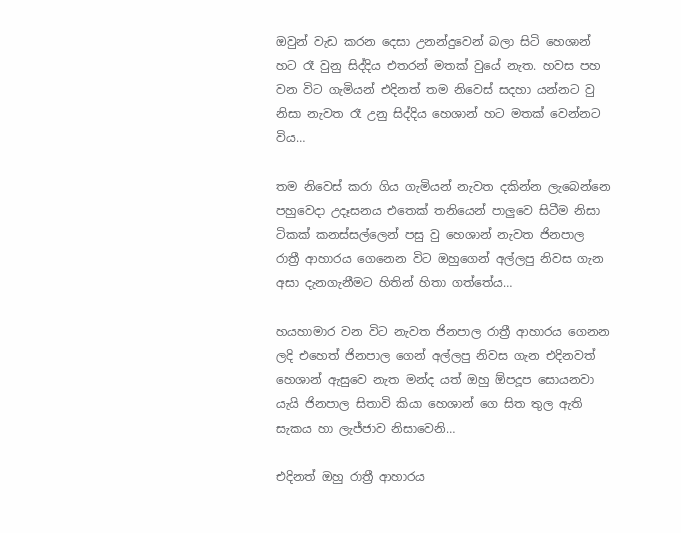ඔවුන් වැඩ කරන දෙසා උනන්දුවෙන් බලා සිටි හෙශාන් හට රෑ වුනු සිද්දිය එතරන් මතක් වුයේ නැත. හවස පහ වන විට ගැමියන් එදිනත් තම නිවෙස් සදහා යන්නට වු නිසා නැවත රෑ උනු සිද්දිය හෙශාන් හට මතක් වෙන්නට විය…

තම නිවෙස් කරා ගිය ගැමියන් නැවත දකින්න ලැබෙන්නෙ පහුවෙදා උදෑසනය එතෙක් තනියෙන් පාලුවෙ සිටීම නිසා ටිකක් කනස්සල්ලෙන් පසු වු හෙශාන් නැවත ජිනපාල රාත්‍රී ආහාරය ගෙනෙන විට ඔහුගෙන් අල්ලපු නිවස ගැන අසා දැනගැනීමට හිතින් හිතා ගත්තේය…

හයහාමාර වන විට නැවත ජිනපාල රාත්‍රී ආහාරය ගෙනන ලදි එහෙත් ජිනපාල ගෙන් අල්ලපු නිවස ගැන එදිනවත් හෙශාන් ඇසුවෙ නැත මන්ද යත් ඔහු ඕපදූප සොයනවා යැයි ජිනපාල සිතාවි කියා හෙශාන් ගෙ සිත තුල ඇති සැකය හා ලැජ්ජාව නිසාවෙනි…

එදිනත් ඔහු රාත්‍රී ආහාරය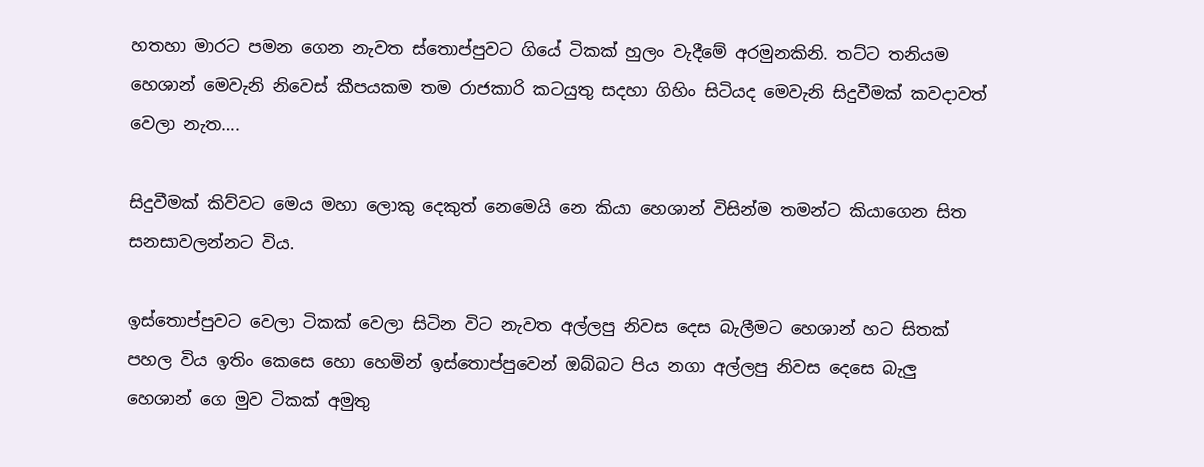හතහා මාරට පමන ගෙන නැවත ස්තොප්පුවට ගියේ ටිකක් හුලං වැදීමේ අරමුනකිනි. තට්ට තනියම හෙශාන් මෙවැනි නිවෙස් කීපයකම තම රාජකාරි කටයුතු සදහා ගිහිං සිටියද මෙවැනි සිදුවීමක් කවදාවත් වෙලා නැත….

සිදුවීමක් කිව්වට මෙය මහා ලොකු දෙකුත් නෙමෙයි නෙ කියා හෙශාන් විසින්ම තමන්ට කියාගෙන සිත සනසාවලන්නට විය.

ඉස්තොප්පුවට වෙලා ටිකක් වෙලා සිටින විට නැවත අල්ලපු නිවස දෙස බැලීමට හෙශාන් හට සිතක් පහල විය ඉතිං කෙසෙ හො හෙමින් ඉස්තොප්පුවෙන් ඔබ්බට පිය නගා අල්ලපු නිවස දෙසෙ බැලු හෙශාන් ගෙ මුව ටිකක් අමුතු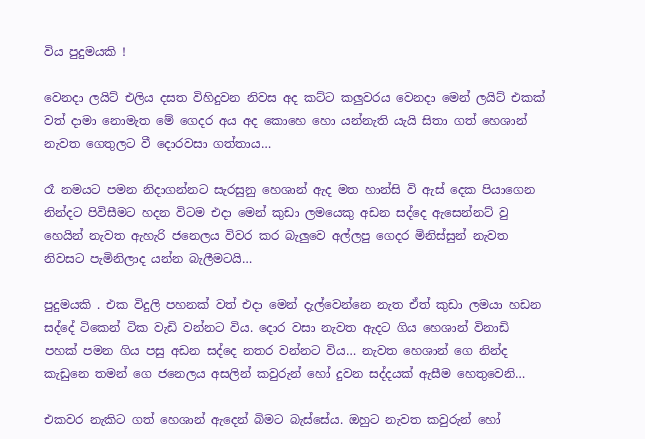විය පුදුමයකි !

වෙනදා ලයිට් එලිය දසත විහිදුවන නිවස අද කට්ට කලුවරය වෙනදා මෙන් ලයිට් එකක් වත් දාමා නොමැත මේ ගෙදර අය අද කොහෙ හො යන්නැති යැයි සිතා ගත් හෙශාන් නැවත ගෙතුලට වී දොරවසා ගත්තාය…

රෑ නමයට පමන නිදාගන්නට සැරසුනු හෙශාන් ඇද මත හාන්සි වි ඇස් දෙක පියාගෙන නින්දට පිවිසීමට හදන විටම එදා මෙන් කුඩා ලමයෙකු අඩන සද්දෙ ඇසෙන්නට් වු හෙයින් නැවත ඇහැරි ජනෙලය විවර කර බැලුවෙ අල්ලපු ගෙදර මිනිස්සුන් නැවත නිවසට පැමිනිලාද යන්න බැලීමටයි…

පුදුමයකි . එක විදුලි පහනක් වත් එදා මෙන් දැල්වෙන්නෙ නැත ඒත් කුඩා ලමයා හඩන සද්දේ ටිකෙන් ටික වැඩි වන්නට විය. දොර වසා නැවත ඇදට ගිය හෙශාන් විනාඩි පහක් පමන ගිය පසු අඩන සද්දෙ නතර වන්නට විය… නැවත හෙශාන් ගෙ නින්ද කැඩුනෙ තමන් ගෙ ජනෙලය අසලින් කවුරුන් හෝ දුවන සද්දයක් ඇසීම හෙතුවෙනි…

එකවර නැකිට ගත් හෙශාන් ඇදෙන් බිමට බැස්සේය. ඔහුට නැවත කවුරුන් හෝ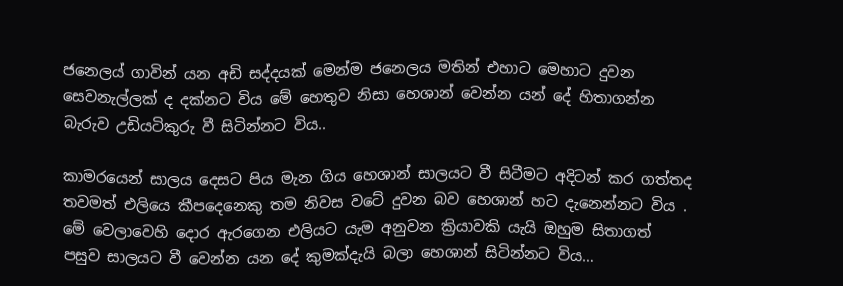ජනෙලය් ගාවින් යන අඩි සද්දයක් මෙන්ම ජනෙලය මතින් එහාට මෙහාට දුවන සෙවනැල්ලක් ද දක්නට විය මේ හෙතුව නිසා හෙශාන් වෙන්න යන් දේ හිතාගන්න බැරුව උඩියටිකුරු වී සිටින්නට විය..

කාමරයෙන් සාලය දෙසට පිය මැන ගිය හෙශාන් සාලයට වී සිටීමට අදිටන් කර ගත්තද තවමත් එලියෙ කීපදෙනෙකු තම නිවස වටේ දුවන බව හෙශාන් හට දැනෙන්නට විය . මේ වෙලාවෙහි දොර ඇරගෙන එලියට යැම අනුවන ක්‍රියාවකි යැයි ඔහුම සිතාගත් පසුව සාලයට වී වෙන්න යන දේ කුමක්දැයි බලා හෙශාන් සිටින්නට විය…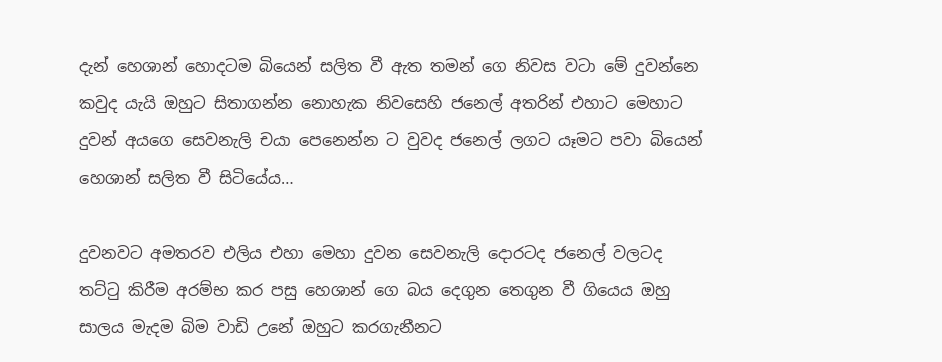දැන් හෙශාන් හොදටම බියෙන් සලිත වී ඇත තමන් ගෙ නිවස වටා මේ දුවන්නෙ කවුද යැයි ඔහුට සිතාගන්න නොහැක නිවසෙහි ජනෙල් අතරින් එහාට මෙහාට දුවන් අයගෙ සෙවනැලි චයා පෙනෙන්න ට වුවද ජනෙල් ලගට යෑමට පවා බියෙන් හෙශාන් සලිත වී සිටියේය…

දුවනවට අමතරව එලිය එහා මෙහා දුවන සෙවනැලි දොරටද ජනෙල් වලටද තට්ටු කිරීම අරම්භ කර පසු හෙශාන් ගෙ බය දෙගුන තෙගුන වී ගියෙය ඔහු සාලය මැදම බිම වාඩි උනේ ඔහුට කරගැනීනට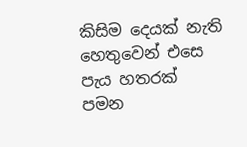කිසිම දෙයක් නැති හෙතුවෙන් එසෙ පැය හතරක් පමන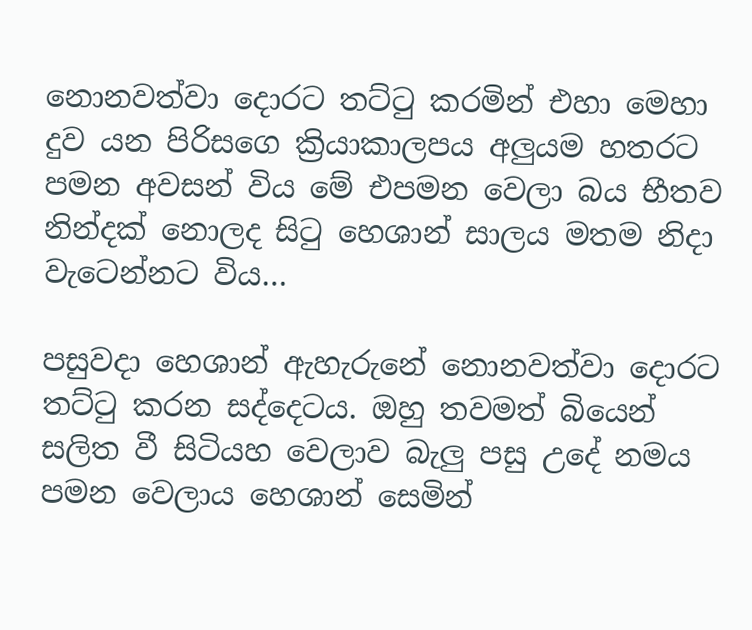නොනවත්වා දොරට තට්ටු කරමින් එහා මෙහා දුව යන පිරිසගෙ ක්‍රියාකාලපය අලුයම හතරට පමන අවසන් විය මේ එපමන වෙලා බය භීතව නින්දක් නොලද සිටු හෙශාන් සාලය මතම නිදා වැටෙන්නට විය…

පසුවදා හෙශාන් ඇහැරුනේ නොනවත්වා දොරට තට්ටු කරන සද්දෙටය. ඔහු තවමත් බියෙන් සලිත වී සිටියහ වෙලාව බැලු පසු උදේ නමය පමන වෙලාය හෙශාන් සෙමින්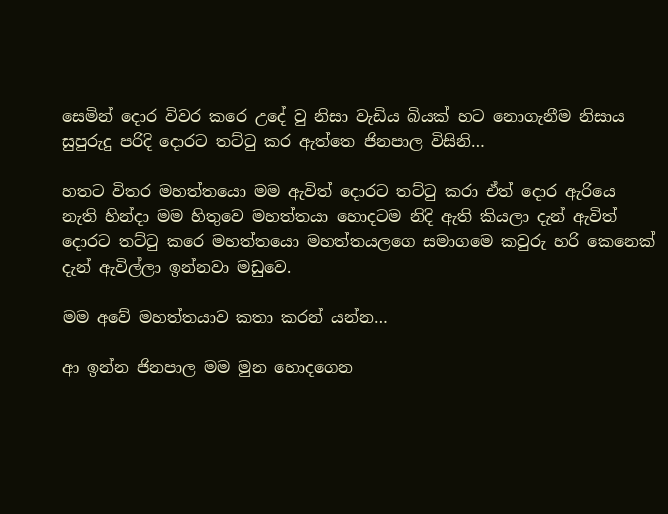සෙමින් දොර විවර කරෙ උදේ වු නිසා වැඩිය බියක් හට නොගැනීම නිසාය සුපුරුදු පරිදි දොරට තට්ටු කර ඇත්තෙ ජිනපාල විසිනි…

හතට විතර මහත්තයො මම ඇවිත් දොරට තට්ටු කරා ඒත් දොර ඇරියෙ නැති හින්දා මම හිතුවෙ මහත්තයා හොදටම නිදි ඇති කියලා දැන් ඇවිත් දොරට තට්ටු කරෙ මහත්තයො මහත්තයලගෙ සමාගමෙ කවුරු හරි කෙනෙක් දැන් ඇවිල්ලා ඉන්නවා මඩුවෙ.

මම අවේ මහත්තයාව කතා කරන් යන්න…

ආ ඉන්න ජිනපාල මම මුන හොදගෙන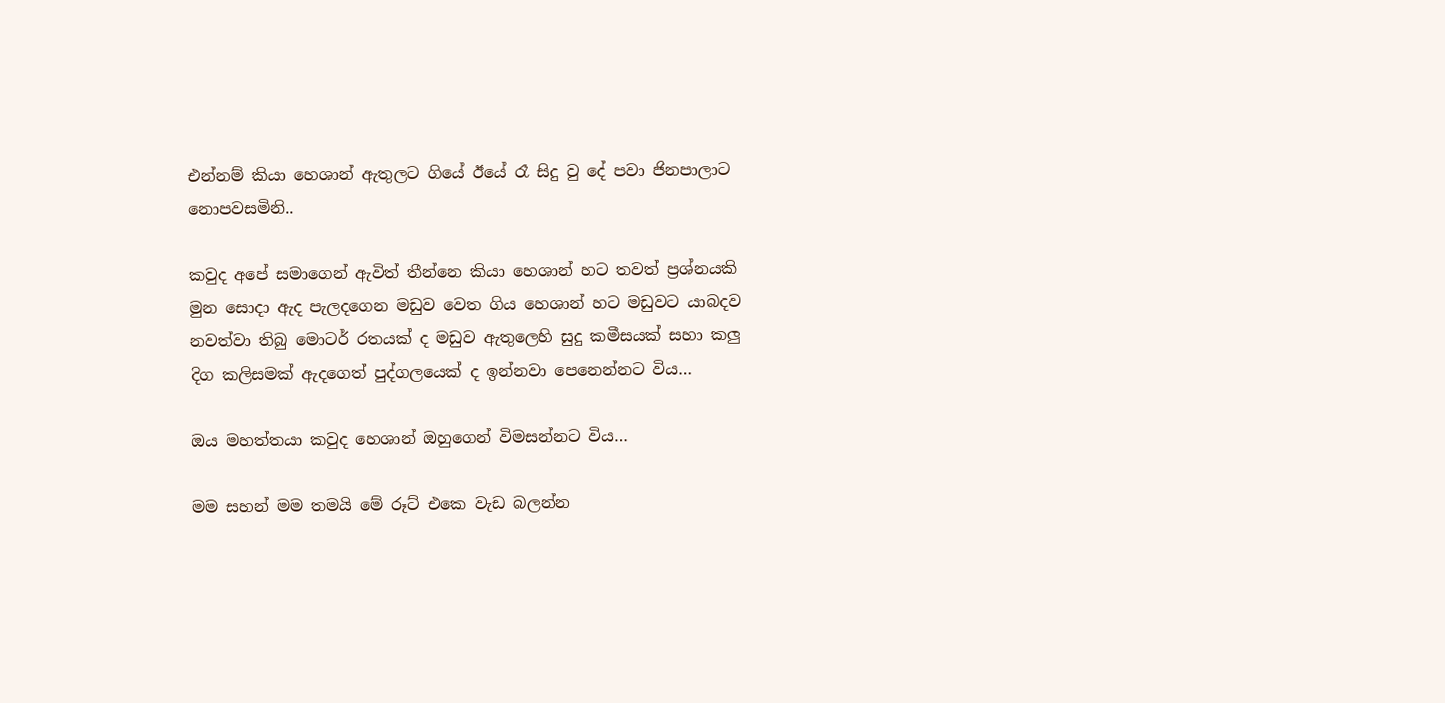එන්නම් කියා හෙශාන් ඇතුලට ගියේ ඊයේ රෑ සිදු වු දේ පවා ජිනපාලාට නොපවසමිනි..

කවුද අපේ සමාගෙන් ඇවිත් තීන්නෙ කියා හෙශාන් හට තවත් ප්‍රශ්නයකි මුන සොදා ඇද පැලදගෙන මඩුව වෙත ගිය හෙශාන් හට මඩුවට යාබදව නවත්වා තිබු මොටර් රතයක් ද මඩුව ඇතුලෙහි සුදු කමීසයක් සහා කලු දිග කලිසමක් ඇදගෙත් පුද්ගලයෙක් ද ඉන්නවා පෙනෙන්නට විය…

ඔය මහත්තයා කවුද හෙශාන් ඔහුගෙන් විමසන්නට විය…

මම සහන් මම තමයි මේ රූට් එකෙ වැඩ බලන්න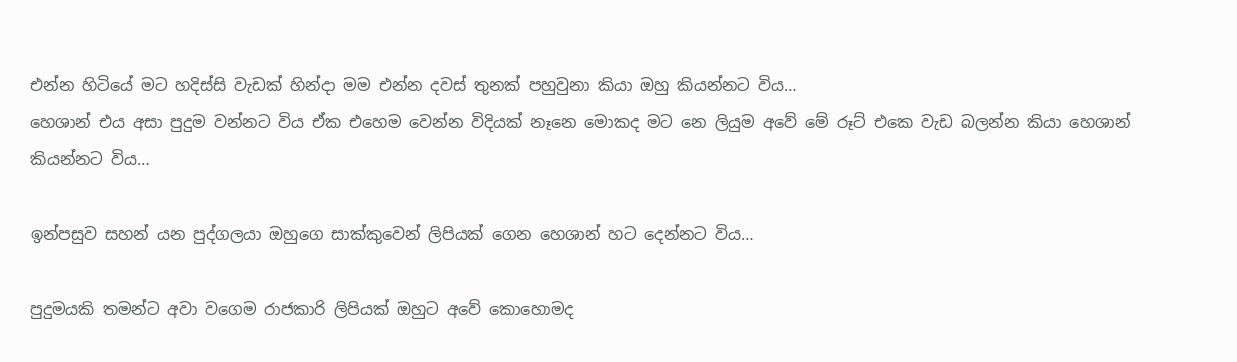එන්න හිටියේ මට හදිස්සි වැඩක් හින්දා මම එන්න දවස් තුනක් පහුවුනා කියා ඔහු කියන්නට විය…
හෙශාන් එය අසා පුදුම වන්නට විය ඒක එහෙම වෙන්න විදියක් නෑනෙ මොකද මට නෙ ලියුම අවේ මේ රූට් එකෙ වැඩ බලන්න කියා හෙශාන් කියන්නට විය…

ඉන්පසුව සහන් යන පුද්ගලයා ඔහුගෙ සාක්කුවෙන් ලිපියක් ගෙන හෙශාන් හට දෙන්නට විය…

පුදුමයකි තමන්ට අවා වගෙම රාජකාරි ලිපියක් ඔහුට අවේ කොහොමද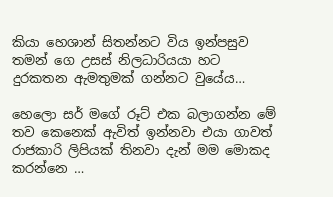කියා හෙශාන් සිතන්නට විය ඉන්පසුව තමන් ගෙ උසස් නිලධාරියයා හට දුරකතන ඇමතුමක් ගන්නට වුයේය…

හෙලො සර් මගේ රූට් එක බලාගන්න මේ තව කෙනෙක් ඇවිත් ඉන්නවා එයා ගාවත් රාජකාරි ලිපියක් තිනවා දැන් මම මොකද කරන්නෙ …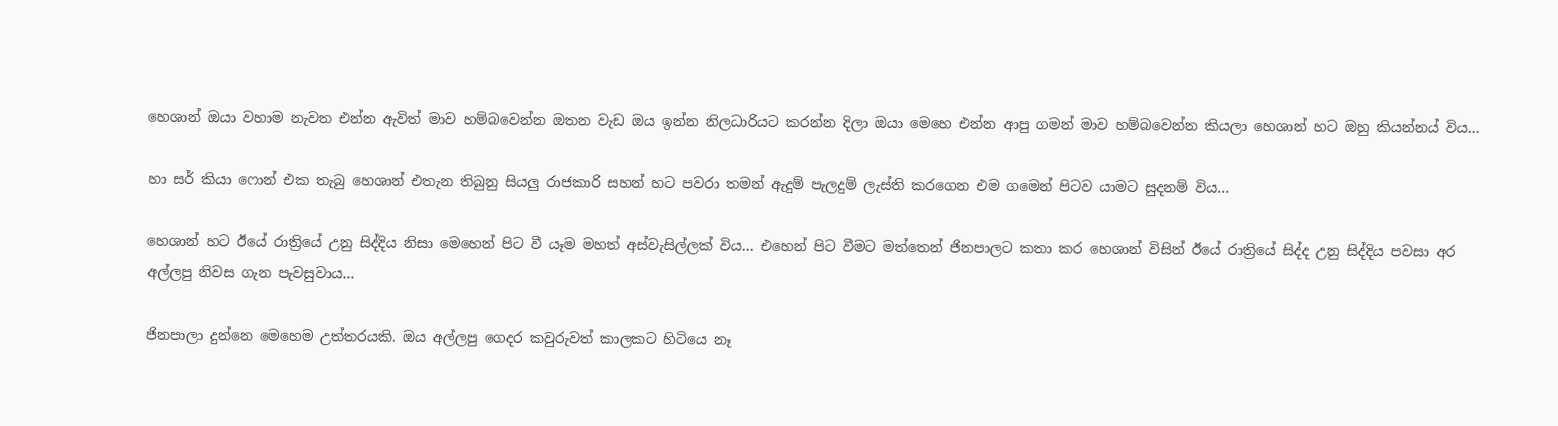හෙශාන් ඔයා වහාම නැවත එන්න ඇවිත් මාව හම්බවෙන්න ඔතන වැඩ ඔය ඉන්න නිලධාරියට කරන්න දිලා ඔයා මෙහෙ එන්න ආපු ගමන් මාව හම්බවෙන්න කියලා හෙශාන් හට ඔහු කියන්නය් විය…

හා සර් කියා ෆොන් එක තැබු හෙශාන් එතැන තිබුනු සියලු රාජකාරි සහන් හට පවරා තමන් ඇදුම් පැලදුම් ලැස්ති කරගෙන එම ගමෙන් පිටව යාමට සුදනම් විය…

හෙශාන් හට ඊයේ රාත්‍රියේ උනු සිද්දිය නිසා මෙහෙන් පිට වී යෑම මහත් අස්වැසිල්ලක් විය… එහෙන් පිට වීමට මත්තෙන් ජිනපාලට කතා කර හෙශාන් විසින් ඊයේ රාත්‍රියේ සිද්ද උනු සිද්දිය පවසා අර අල්ලපු නිවස ගැන පැවසුවාය…

ජිනපාලා දුන්නෙ මෙහෙම උත්තරයකි. ඔය අල්ලපු ගෙදර කවුරුවත් කාලකට හිටියෙ නෑ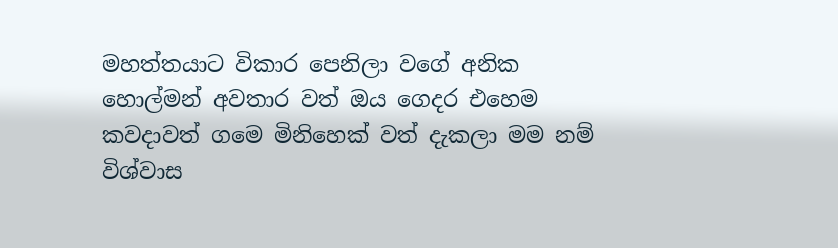මහත්තයාට විකාර පෙනිලා වගේ අනික හොල්මන් අවතාර වත් ඔය ගෙදර එහෙම කවදාවත් ගමෙ මිනිහෙක් වත් දැකලා මම නම් විශ්වාස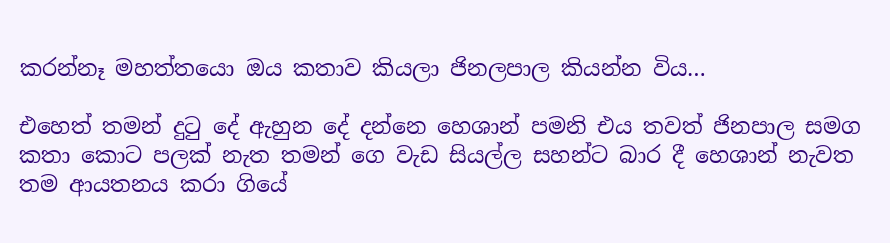කරන්නෑ මහත්තයො ඔය කතාව කියලා ජිනලපාල කියන්න විය…

එහෙත් තමන් දුටු දේ ඇහුන දේ දන්නෙ හෙශාන් පමනි එය තවත් ජිනපාල සමග කතා කොට පලක් නැත තමන් ගෙ වැඩ සියල්ල සහන්ට බාර දී හෙශාන් නැවත තම ආයතනය කරා ගියේ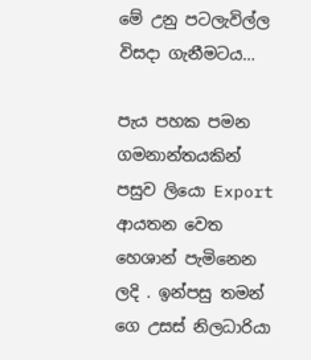මේ උනු පටලැවිල්ල විසදා ගැනීමටය…

පැය පහක පමන ගමනාන්තයකින් පසුව ලියො Export ආයතන වෙත හෙශාන් පැමිනෙන ලදි . ඉන්පසු තමන් ගෙ උසස් නිලධාරියා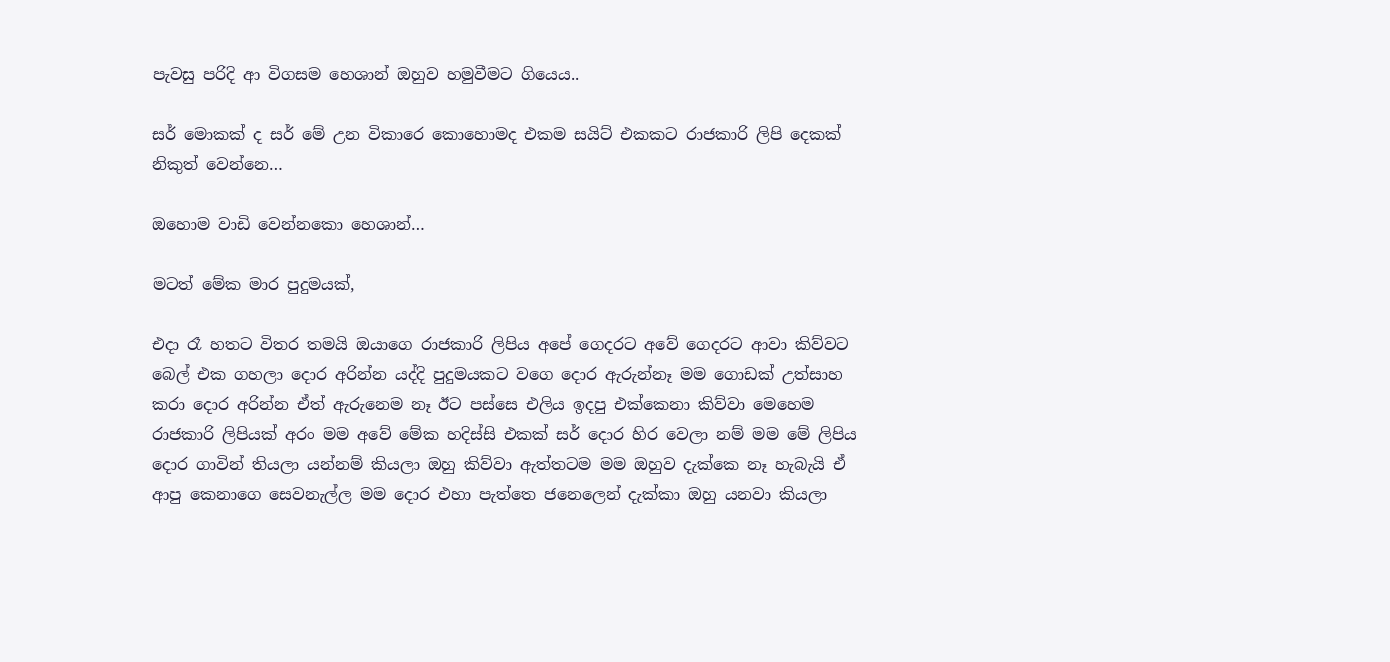පැවසු පරිදි ආ විගසම හෙශාන් ඔහුව හමුවීමට ගියෙය..

සර් මොකක් ද සර් මේ උන විකාරෙ කොහොමද එකම සයිට් එකකට රාජකාරි ලිපි දෙකක් නිකුත් වෙන්නෙ…

ඔහොම වාඩි වෙන්නකො හෙශාන්…

මටත් මේක මාර පුදුමයක්,

එදා රෑ හතට විතර තමයි ඔයාගෙ රාජකාරි ලිපිය අපේ ගෙදරට අවේ ගෙදරට ආවා කිව්වට බෙල් එක ගහලා දොර අරින්න යද්දි පුදුමයකට වගෙ දොර ඇරුන්නෑ මම ගොඩක් උත්සාහ කරා දොර අරින්න ඒත් ඇරුනෙම නෑ ඊට පස්සෙ එලිය ඉදපු එක්කෙනා කිව්වා මෙහෙම රාජකාරි ලිපියක් අරං මම අවේ මේක හදිස්සි එකක් සර් දොර හිර වෙලා නම් මම මේ ලිපිය දොර ගාවින් තියලා යන්නම් කියලා ඔහු කිව්වා ඇත්තටම මම ඔහුව දැක්කෙ නෑ හැබැයි ඒ ආපු කෙනාගෙ සෙවනැල්ල මම දොර එහා පැත්තෙ ජනෙලෙන් දැක්කා ඔහු යනවා කියලා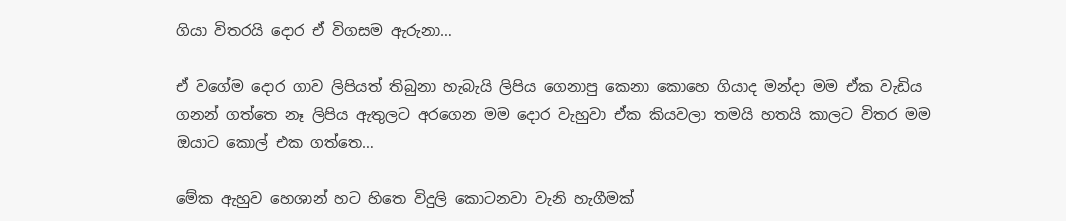ගියා විතරයි දොර ඒ විගසම ඇරුනා…

ඒ වගේම දොර ගාව ලිපියත් තිබුනා හැබැයි ලිපිය ගෙනාපු කෙනා කොහෙ ගියාද මන්දා මම ඒක වැඩිය ගනන් ගත්තෙ නෑ ලිපිය ඇතුලට අරගෙන මම දොර වැහුවා ඒක කියවලා තමයි හතයි කාලට විතර මම ඔයාට කොල් එක ගත්තෙ…

මේක ඇහුව හෙශාන් හට හිතෙ විදුලි කොටනවා වැනි හැගීමක්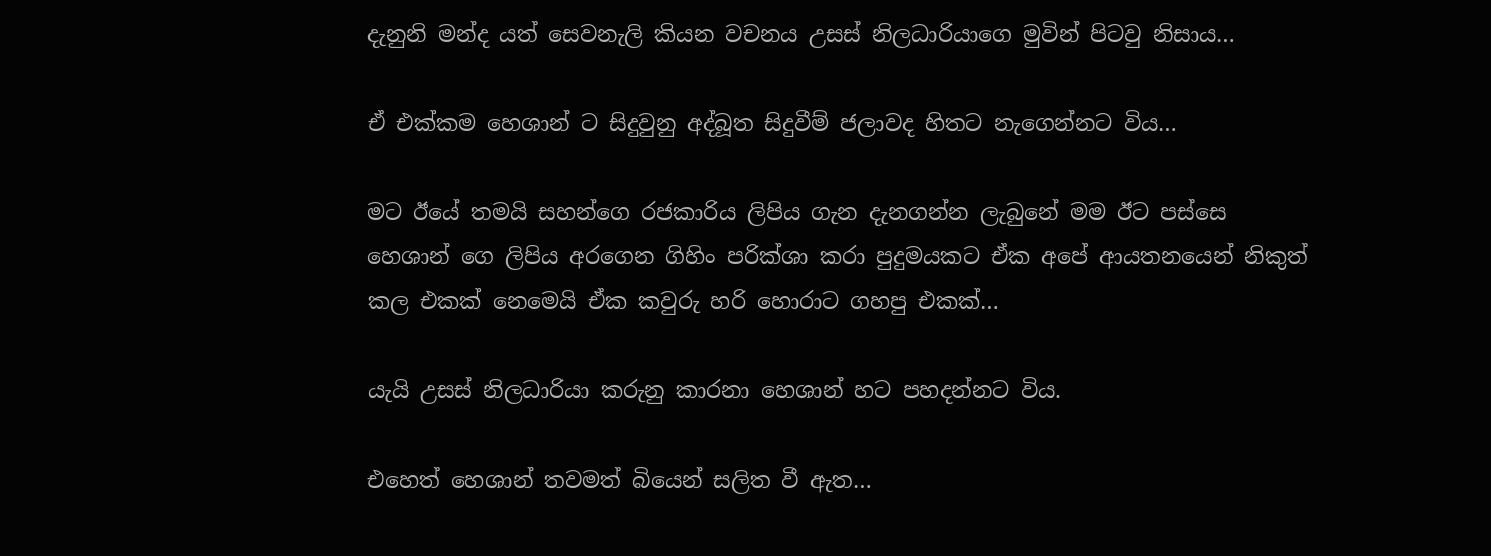දැනුනි මන්ද යත් සෙවනැලි කියන වචනය උසස් නිලධාරියාගෙ මුවින් පිටවු නිසාය…

ඒ එක්කම හෙශාන් ට සිදුවුනු අද්බූත සිදුවීම් ජලාවද හිතට නැගෙන්නට විය…

මට ඊයේ තමයි සහන්ගෙ රජකාරිය ලිපිය ගැන දැනගන්න ලැබුනේ මම ඊට පස්සෙ හෙශාන් ගෙ ලිපිය අරගෙන ගිහිං පරික්ශා කරා පුදුමයකට ඒක අපේ ආයතනයෙන් නිකුත් කල එකක් නෙමෙයි ඒක කවුරු හරි හොරාට ගහපු එකක්…

යැයි උසස් නිලධාරියා කරුනු කාරනා හෙශාන් හට පහදන්නට විය.

එහෙත් හෙශාන් තවමත් බියෙන් සලිත වී ඇත…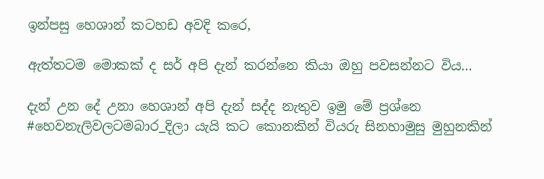ඉන්පසු හෙශාන් කටහඩ අවදි කරෙ,

ඇත්තටම මොකක් ද සර් අපි දැන් කරන්නෙ කියා ඔහු පවසන්නට විය…

දැන් උන දේ උනා හෙශාන් අපි දැන් සද්ද නැතුව ඉමු මේ ප්‍රශ්නෙ #හෙවනැලිවලටමබාර_දිලා යැයි කට කොනකින් වියරු සිනහාමුසු මුහුනකින්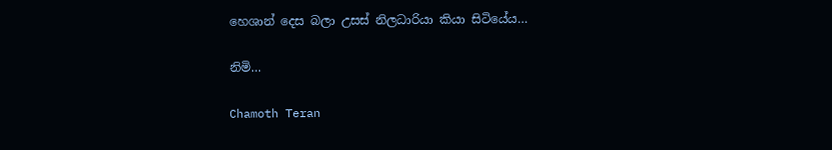හෙශාන් දෙස බලා උසස් නිලධාරියා කියා සිටියේය…

නිමි…

Chamoth Teran